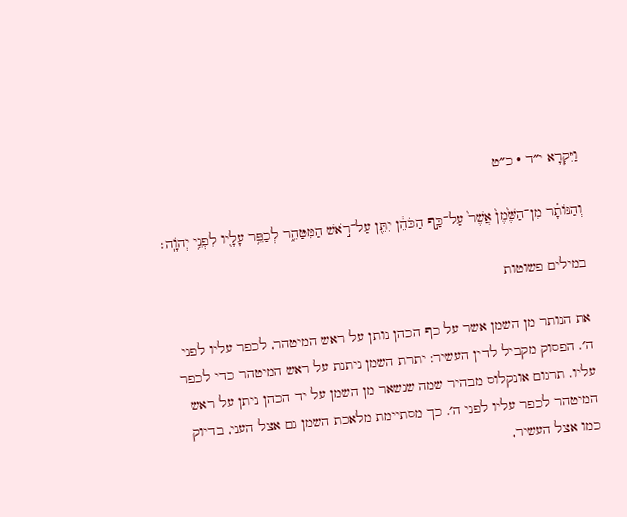וַיִּקְרָא י״ד · כ״ט

וְהַנּוֹתָ֗ר מִן־הַשֶּׁ֙מֶן֙ אֲשֶׁר֙ עַל־כַּ֣ף הַכֹּהֵ֔ן יִתֵּ֖ן עַל־רֹ֣אשׁ הַמִּטַּהֵ֑ר לְכַפֵּ֥ר עָלָ֖יו לִפְנֵ֥י יְהֹוָֽה׃

במילים פשוטות

את הנותר מן השמן אשר על כף הכהן נותן על ראש המיטהר, לכפר עליו לפני ה׳. הפסוק מקביל לדין העשיר: יתרת השמן ניתנת על ראש המיטהר כדי לכפר עליו. תרגום אונקלוס מבהיר שמה שנשאר מן השמן על יד הכהן ניתן על ראש המיטהר לכפר עליו לפני ה׳. כך מסתיימת מלאכת השמן גם אצל העני, בדיוק כמו אצל העשיר,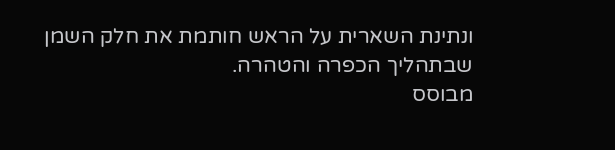ונתינת השארית על הראש חותמת את חלק השמן שבתהליך הכפרה והטהרה.
מבוסס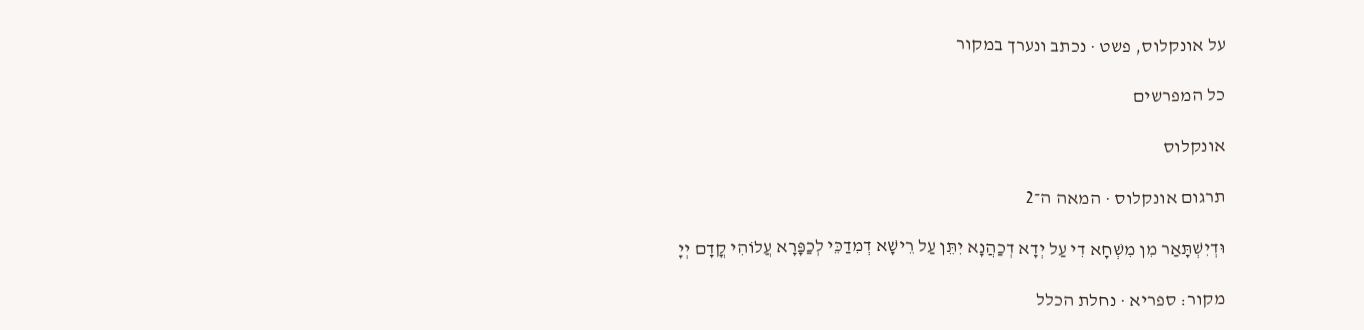על אונקלוס, פשט · נכתב ונערך במקור

כל המפרשים

אונקלוס

תרגום אונקלוס · המאה ה־2

וּדְיִשְׁתָּאַר מִן מִשְׁחָא דִי עַל יְדָא דְכַהֲנָא יִתֵּן עַל רֵישָׁא דְמִדַכֵּי לְכַפָּרָא עֲלוֹהִי קֳדָם יְיָ

מקור: ספריא · נחלת הכלל